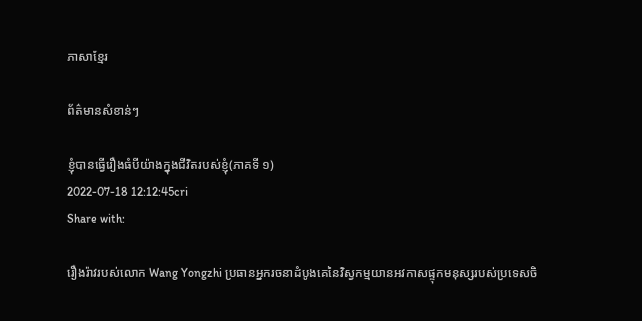ភាសាខ្មែរ

ព័ត៌មានសំខាន់ៗ

ខ្ញុំបានធ្វើរឿងធំបីយ៉ាងក្នុងជីវិតរបស់ខ្ញុំ(ភាគទី ១)
2022-07-18 12:12:45cri
Share with:

រឿងរ៉ាវរបស់លោក Wang Yongzhi ប្រធានអ្នករចនាដំបូងគេនៃវិស្វកម្មយានអវកាសផ្ទុកមនុស្សរបស់ប្រទេសចិ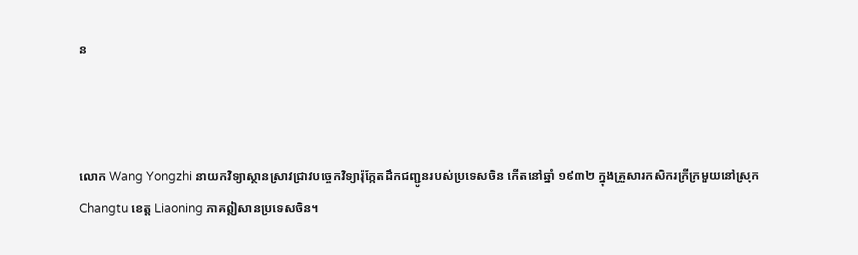ន



លោក Wang Yongzhi នាយកវិទ្យាស្ថានស្រាវជ្រាវបច្ចេកវិទ្យារ៉ុក្កែតដឹកជញ្ជូនរបស់ប្រទេសចិន កើតនៅឆ្នាំ ១៩៣២ ក្នុងគ្រួសារកសិករក្រីក្រមួយនៅស្រុក Changtu ខេត្ត Liaoning ភាគឦសានប្រទេសចិន។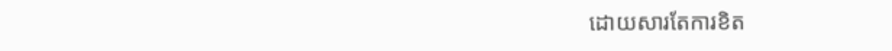ដោយសារតែការខិត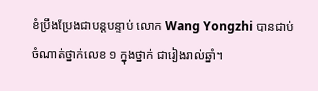ខំប្រឹងប្រែងជាបន្តបន្ទាប់ លោក Wang Yongzhi បានជាប់ចំណាត់ថ្នាក់លេខ ១ ក្នុងថ្នាក់ ជារៀងរាល់ឆ្នាំ។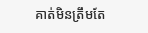គាត់មិនត្រឹមតែ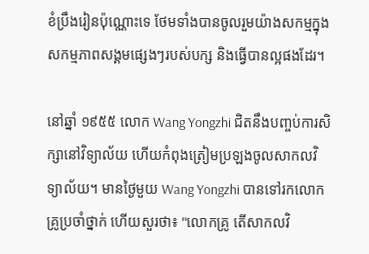ខំប្រឹងរៀនប៉ុណ្ណោះទេ ថែមទាំងបានចូលរួមយ៉ាងសកម្មក្នុងសកម្មភាពសង្គមផ្សេងៗរបស់បក្ស និងធ្វើបានល្អផងដែរ។

នៅឆ្នាំ ១៩៥៥ លោក Wang Yongzhi ជិតនឹងបញ្ចប់ការសិក្សានៅវិទ្យាល័យ ហើយកំពុងត្រៀមប្រឡងចូលសាកលវិទ្យាល័យ។ មានថ្ងៃមួយ Wang Yongzhi បានទៅរកលោកគ្រូប្រចាំថ្នាក់ ហើយសួរថា៖ "លោកគ្រូ តើសាកលវិ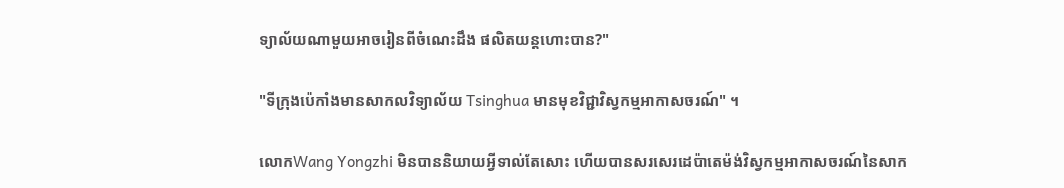ទ្យាល័យណាមួយអាចរៀនពីចំណេះដឹង ផលិតយន្តហោះបាន?"

"ទីក្រុងប៉េកាំងមានសាកលវិទ្យាល័យ Tsinghua មានមុខវិជ្ជាវិស្វកម្មអាកាសចរណ៍" ។

លោកWang Yongzhi មិនបាននិយាយអ្វីទាល់តែសោះ ហើយបានសរសេរដេប៉ាតេម៉ង់វិស្វកម្មអាកាសចរណ៍នៃសាក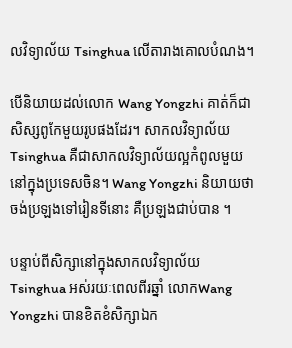លវិទ្យាល័យ Tsinghua លើតារាងគោលបំណង។

បើនិយាយដល់លោក Wang Yongzhi គាត់ក៏ជាសិស្សពូកែមួយរូបផងដែរ។ សាកលវិទ្យាល័យ Tsinghua គឺជាសាកលវិទ្យាល័យល្អកំពូលមួយនៅក្នុងប្រទេសចិន។ Wang Yongzhi និយាយថាចង់ប្រឡងទៅរៀនទីនោះ គឺប្រឡងជាប់បាន ។

បន្ទាប់ពីសិក្សានៅក្នុងសាកលវិទ្យាល័យ Tsinghua អស់រយៈពេលពីរឆ្នាំ លោកWang Yongzhi បានខិតខំសិក្សាឯក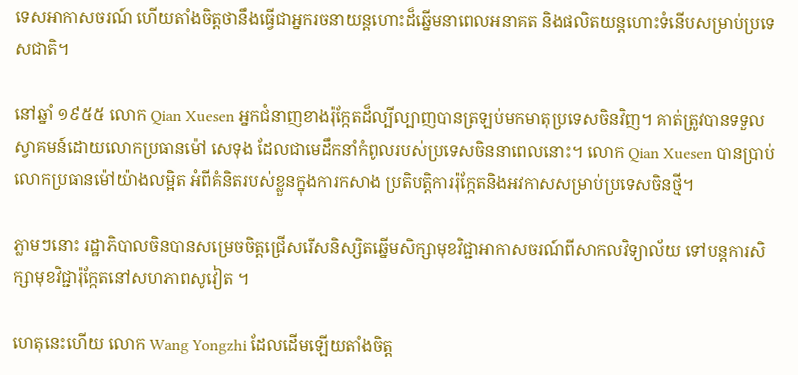ទេសអាកាសចរណ៍ ហើយតាំងចិត្តថានឹងធ្វើជាអ្នករចនាយន្តហោះដ៏ឆ្នើមនាពេលអនាគត និងផលិតយន្តហោះទំនើបសម្រាប់ប្រទេសជាតិ។

នៅឆ្នាំ ១៩៥៥ លោក Qian Xuesen អ្នកជំនាញខាងរ៉ុក្កែតដ៏ល្បីល្បាញបានត្រឡប់មកមាតុប្រទេសចិនវិញ។ គាត់ត្រូវបានទទួលស្វាគមន៍ដោយលោកប្រធានម៉ៅ សេទុង ដែលជាមេដឹកនាំកំពូលរបស់ប្រទេសចិននាពេលនោះ។ លោក Qian Xuesen បានប្រាប់ លោកប្រធានម៉ៅយ៉ាងលម្អិត អំពីគំនិតរបស់ខ្លួនក្នុងការកសាង ប្រតិបត្តិការរ៉ុក្កែតនិងអវកាសសម្រាប់ប្រទេសចិនថ្មី។

ភ្លាមៗនោះ រដ្ឋាភិបាលចិនបានសម្រេចចិត្តជ្រើសរើសនិស្សិតឆ្នើមសិក្សាមុខវិជ្ជាអាកាសចរណ៍ពីសាកលវិទ្យាល័យ ទៅបន្តការសិក្សាមុខវិជ្ជារ៉ុក្កែតនៅសហភាពសូវៀត ។

ហេតុនេះហើយ លោក Wang Yongzhi ដែលដើមឡើយតាំងចិត្ត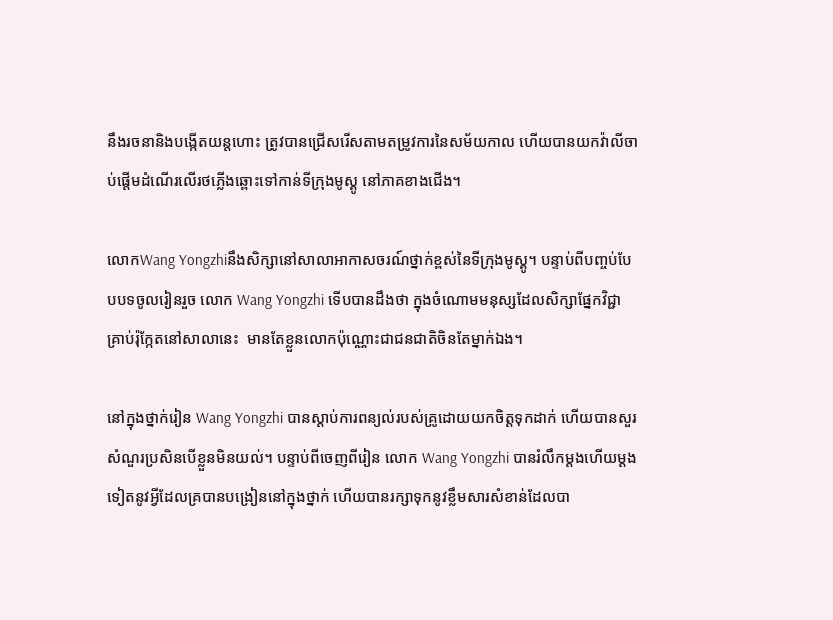នឹងរចនានិងបង្កើតយន្តហោះ ត្រូវបានជ្រើសរើសតាមតម្រូវការនៃសម័យកាល ហើយបានយកវ៉ាលីចាប់ផ្ដើមដំណើរលើរថភ្លើងឆ្ពោះទៅកាន់ទីក្រុងមូស្គូ នៅភាគខាងជើង។

លោកWang Yongzhiនឹងសិក្សានៅសាលាអាកាសចរណ៍ថ្នាក់ខ្ពស់នៃទីក្រុងមូស្គូ។ បន្ទាប់ពីបញ្ចប់បែបបទចូលរៀនរួច លោក Wang Yongzhi ទើបបានដឹងថា ក្នុងចំណោមមនុស្សដែលសិក្សាផ្នែកវិជ្ជាគ្រាប់រ៉ុក្កែតនៅសាលានេះ  មានតែខ្លួនលោកប៉ុណ្ណោះជាជនជាតិចិនតែម្នាក់ឯង។

នៅក្នុងថ្នាក់រៀន Wang Yongzhi បានស្តាប់ការពន្យល់របស់គ្រូដោយយកចិត្តទុកដាក់ ហើយបានសួរសំណួរប្រសិនបើខ្លួនមិនយល់។ បន្ទាប់ពីចេញពីរៀន លោក Wang Yongzhi បានរំលឹកម្តងហើយម្តងទៀតនូវអ្វីដែលគ្របានបង្រៀននៅក្នុងថ្នាក់ ហើយបានរក្សាទុកនូវខ្លឹមសារសំខាន់ដែលបា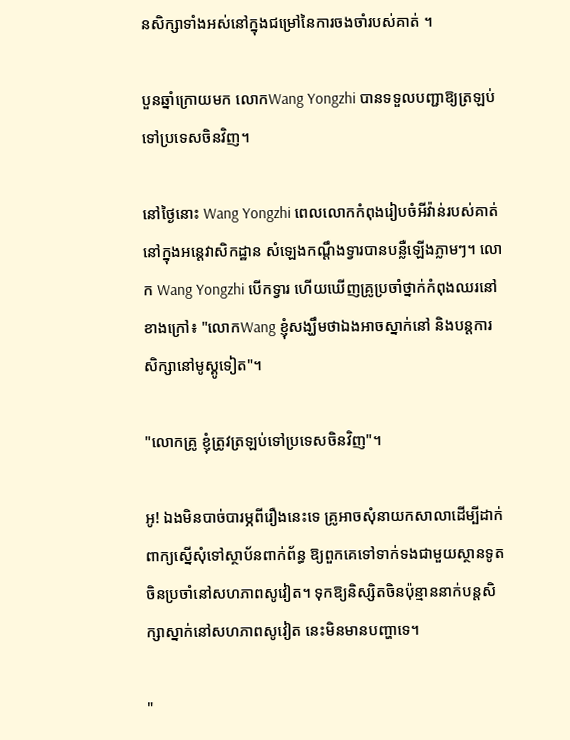នសិក្សាទាំងអស់នៅក្នុងជម្រៅនៃការចងចាំរបស់គាត់ ។

បួនឆ្នាំក្រោយមក លោកWang Yongzhi បានទទួលបញ្ជាឱ្យត្រឡប់ទៅប្រទេសចិនវិញ។

នៅថ្ងៃនោះ Wang Yongzhi ពេលលោកកំពុងរៀបចំអីវ៉ាន់របស់គាត់នៅក្នុងអន្តេវាសិកដ្ឋាន សំឡេងកណ្ដឹងទ្វារបានបន្លឺឡើងភ្លាមៗ។ លោក Wang Yongzhi បើកទ្វារ ហើយឃើញគ្រូប្រចាំថ្នាក់កំពុងឈរនៅខាងក្រៅ៖ "លោកWang ខ្ញុំសង្ឃឹមថាឯងអាចស្នាក់នៅ និងបន្តការសិក្សានៅមូស្គូទៀត"។

"លោកគ្រូ ខ្ញុំត្រូវត្រឡប់ទៅប្រទេសចិនវិញ"។

អូ! ឯងមិនបាច់បារម្ភពីរឿងនេះទេ គ្រូអាចសុំនាយកសាលាដើម្បីដាក់ពាក្យស្នើសុំទៅស្ថាប័នពាក់ព័ន្ធ ឱ្យពួកគេទៅទាក់ទងជាមួយស្ថានទូតចិនប្រចាំនៅសហភាពសូវៀត។ ទុកឱ្យនិស្សិតចិនប៉ុន្មាននាក់បន្តសិក្សាស្នាក់នៅសហភាពសូវៀត នេះមិនមានបញ្ហាទេ។

"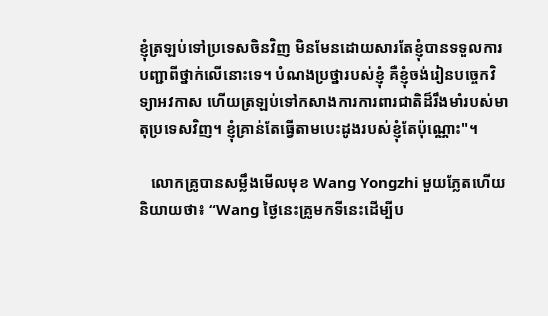ខ្ញុំត្រឡប់ទៅប្រទេសចិនវិញ មិនមែនដោយសារតែខ្ញុំបានទទួលការបញ្ជាពីថ្នាក់លើនោះទេ។ បំណងប្រថ្នារបស់ខ្ញុំ គឺខ្ញុំចង់រៀនបច្ចេកវិទ្យាអវកាស ហើយត្រឡប់ទៅកសាងការការពារជាតិដ៏រឹងមាំរបស់មាតុប្រទេសវិញ។ ខ្ញុំគ្រាន់តែធ្វើតាមបេះដូងរបស់ខ្ញុំតែប៉ុណ្ណោះ"។

   លោកគ្រូបានសម្លឹងមើលមុខ Wang Yongzhi មួយភ្លែតហើយនិយាយថា៖ “Wang ថ្ងៃនេះគ្រូមកទីនេះដើម្បីប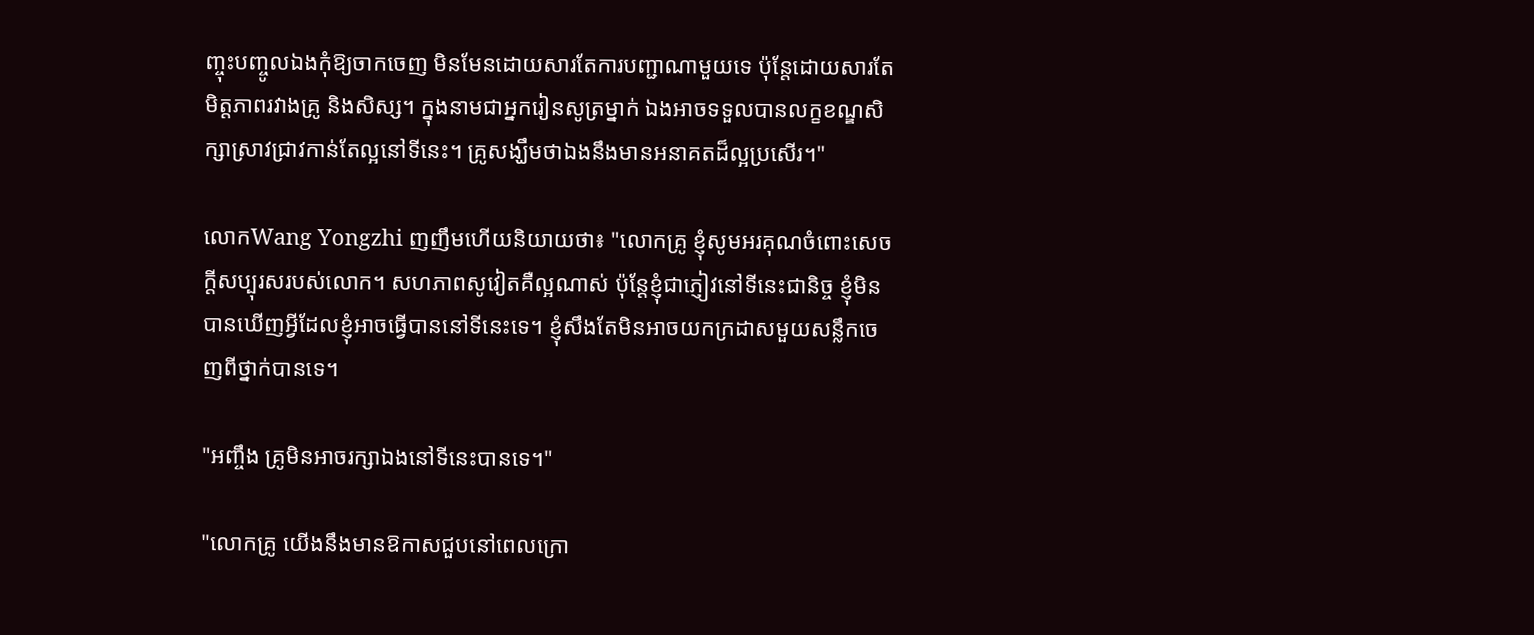ញ្ចុះបញ្ចូលឯងកុំឱ្យចាកចេញ មិនមែនដោយសារតែការបញ្ជាណាមួយទេ ប៉ុន្តែដោយសារតែមិត្តភាពរវាងគ្រូ និងសិស្ស។ ក្នុងនាមជាអ្នករៀនសូត្រម្នាក់ ឯងអាចទទួលបានលក្ខខណ្ឌសិក្សាស្រាវជ្រាវកាន់តែល្អនៅទីនេះ។ គ្រូសង្ឃឹមថាឯងនឹងមានអនាគតដ៏ល្អប្រសើរ។"

លោកWang Yongzhi ញញឹមហើយនិយាយថា៖ "លោកគ្រូ ខ្ញុំសូមអរគុណចំពោះសេចក្តីសប្បុរសរបស់លោក។ សហភាពសូវៀតគឺល្អណាស់ ប៉ុន្តែខ្ញុំជាភ្ញៀវនៅទីនេះជានិច្ច ខ្ញុំមិនបានឃើញអ្វីដែលខ្ញុំអាចធ្វើបាននៅទីនេះទេ។ ខ្ញុំសឹងតែមិនអាចយកក្រដាសមួយសន្លឹកចេញពីថ្នាក់បានទេ។

"អញ្ចឹង គ្រូមិនអាចរក្សាឯងនៅទីនេះបានទេ។"

"លោកគ្រូ យើងនឹងមានឱកាសជួបនៅពេលក្រោ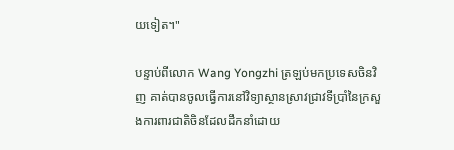យទៀត។"

បន្ទាប់ពីលោក Wang Yongzhi ត្រឡប់មកប្រទេសចិនវិញ គាត់បានចូលធ្វើការនៅវិទ្យាស្ថានស្រាវជ្រាវទីប្រាំនៃក្រសួងការពារជាតិចិនដែលដឹកនាំដោយ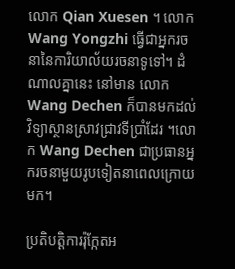លោក Qian Xuesen ។ លោក Wang Yongzhi ធ្វើជាអ្នករចនានៃការិយាល័យរចនាទូទៅ។ ដំណាលគ្នានេះ នៅមាន លោក Wang Dechen ក៏បានមកដល់វិទ្យាស្ថានស្រាវជ្រាវទីប្រាំដែរ ។លោក Wang Dechen ជាប្រធានអ្នករចនាមួយរូបទៀតនាពេលក្រោយមក។

ប្រតិបត្តិការរ៉ុក្កែតអ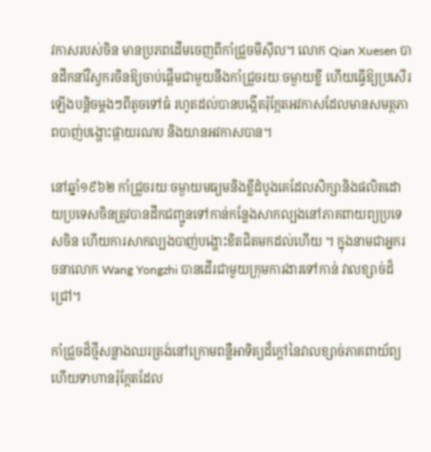វកាសរបស់ចិន មានប្រភពដើមចេញពីកាំជ្រួចមីស៊ីល។ លោក Qian Xuesen បានដឹកនាំវិស្វករចិនឱ្យចាប់ផ្តើមជាមួយនឹងកាំជ្រួចរយៈចម្ងាយខ្លី ហើយធ្វើឱ្យប្រសើរឡើងបន្តិចម្តងៗពីតូចទៅធំ រហូតដល់បានបង្កើតរ៉ុក្កែតអវកាសដែលមានសមត្ថភាពបាញ់បង្ហោះផ្កាយរណប និងយានអវកាសបាន។

នៅឆ្នាំ១៩៦២ កាំជ្រួចរយៈចម្ងាយមធ្យមនិងខ្លីដំបូងគេដែលសិក្សានិងផលិតដោយប្រទេសចិនត្រូវបានដឹកជញ្ជូនទៅកាន់កន្លែងសាកល្បងនៅភាគពាយព្យប្រទេសចិន ហើយការសាកល្បងបាញ់បង្ហោះខិតជិតមកដល់ហើយ ។ ក្នុងនាមជាអ្នករចនាលោក Wang Yongzhi បានដើរជាមួយក្រុមការងារទៅកាន់ វាលខ្សាច់ដ៏ជ្រៅ។

កាំជ្រួចដ៏ថ្មីសន្លាងឈរត្រង់នៅក្រោមពន្លឺអាទិត្យដ៏ក្ដៅនៃវាលខ្សាច់ភាគពាយ័ព្យ ហើយទាហានរ៉ុក្កែតដែល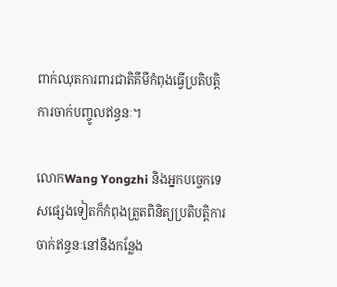ពាក់ឈុតការពារជាតិគីមីកំពុងធ្វើប្រតិបត្តិការចាក់បញ្ចូលឥន្ធនៈ។

លោកWang Yongzhi និងអ្នកបច្ចេកទេសផ្សេងទៀតក៏កំពុងត្រួតពិនិត្យប្រតិបត្តិការចាក់ឥន្ធនៈនៅនឹងកន្លែង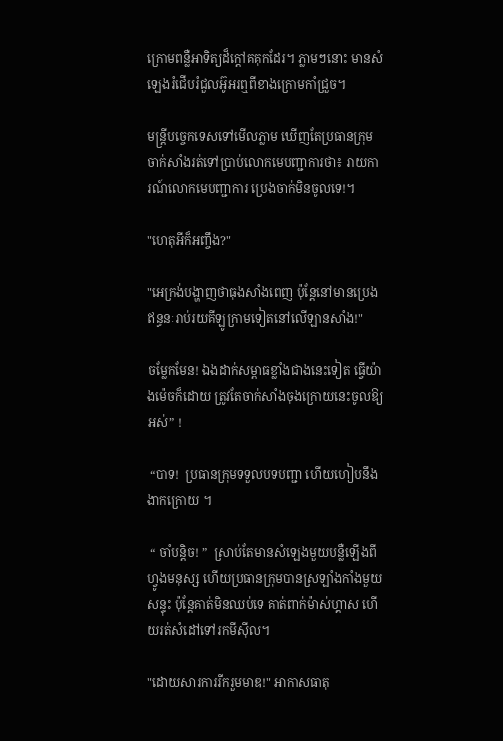ក្រោមពន្លឺអាទិត្យដ៏ក្ដៅគគុកដែរ។ ភ្លាមៗនោះ មានសំឡេងរំជើបរំជួលអ៊ូអរឮពីខាងក្រោមកាំជ្រួច។

មន្ត្រីបច្ចេកទេសទៅមើលភ្លាម ឃើញតែប្រធានក្រុមចាក់សាំងរត់ទៅប្រាប់លោកមេបញ្ជាការថា៖ រាយការណ៍លោកមេបញ្ជាការ ប្រេងចាក់មិនចូលទេ!។

"ហេតុអីក៏អញ្ចឹង?"

"អេក្រង់បង្ហាញថាធុងសាំងពេញ ប៉ុន្តែនៅមានប្រេងឥន្ធនៈរាប់រយគីឡូក្រាមទៀតនៅលើឡានសាំង!"

ចម្លែកមែន! ឯងដាក់សម្ពាធខ្លាំងជាងនេះទៀត ធ្វើយ៉ាងម៉េចក៏ដោយ ត្រូវតែចាក់សាំងចុងក្រោយនេះចូលឱ្យអស់” !

 “បាទ!  ប្រធានក្រុមទទួលបទបញ្ជា ហើយហៀបនឹងងាកក្រោយ ។

 “ ចាំបន្តិច! ”  ស្រាប់តែមានសំឡេងមួយបន្លឺឡើងពីហ្វូងមនុស្ស ហើយប្រធានក្រុមបានស្រឡាំងកាំងមួយសន្ទុះ ប៉ុន្តែគាត់មិនឈប់ទេ គាត់ពាក់ម៉ាស់ហ្គាស ហើយរត់សំដៅទៅរកមីស៊ីល។

"ដោយសារការរីករួមមាឌ!" អាកាសធាតុ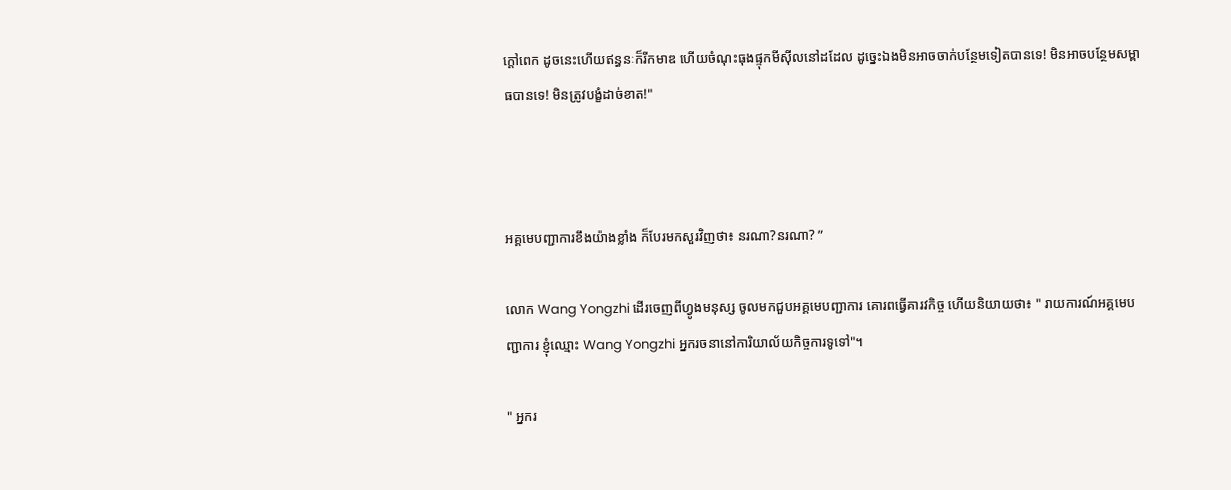ក្តៅពេក ដូចនេះហើយឥន្ធនៈក៏រីកមាឌ ហើយចំណុះធុងផ្ទុកមីស៊ីលនៅដដែល ដូច្នេះឯងមិនអាចចាក់បន្ថែមទៀតបានទេ! មិនអាចបន្ថែមសម្ពាធបានទេ! មិនត្រូវបង្ខំដាច់ខាត!"



អគ្គមេបញ្ជាការខឹងយ៉ាងខ្លាំង ក៏បែរមកសួរវិញថា៖ នរណា?នរណា? ”

លោក Wang Yongzhi ដើរចេញពីហ្វូងមនុស្ស ចូលមកជួបអគ្គមេបញ្ជាការ គោរពធ្វើគារវកិច្ច ហើយនិយាយថា៖ " រាយការណ៍អគ្គមេបញ្ជាការ ខ្ញុំឈ្មោះ Wang Yongzhi អ្នករចនានៅការិយាល័យកិច្ចការទូទៅ"។

" អ្នករ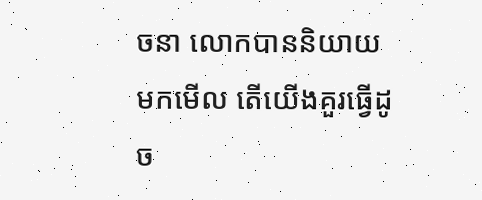ចនា លោកបាននិយាយមកមើល តើយើងគួរធ្វើដូច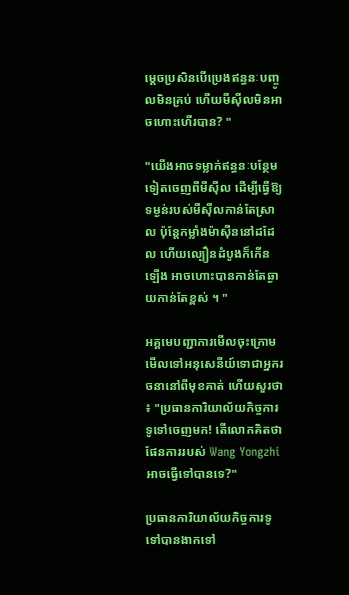ម្តេចប្រសិនបើប្រេងឥន្ធនៈបញ្ចូលមិនគ្រប់ ហើយមីស៊ីលមិនអាចហោះហើរបាន? "

"យើងអាចទម្លាក់ឥន្ធនៈបន្ថែមទៀតចេញពីមីស៊ីល ដើម្បីធ្វើឱ្យទម្ងន់របស់មីស៊ីលកាន់តែស្រាល ប៉ុន្តែកម្លាំងម៉ាស៊ីននៅដដែល ហើយល្បឿនដំបូងក៏កើនឡើង អាចហោះបានកាន់តែឆ្ងាយកាន់តែខ្ពស់ ។ "

អគ្គមេបញ្ជាការមើលចុះក្រោម មើលទៅអនុសេនីយ៍ទោជាអ្នករចនានៅពីមុខគាត់ ហើយសួរថា ៖ "ប្រធានការិយាល័យកិច្ចការទូទៅចេញមក! តើលោកគិតថាផែនការរបស់ Wang Yongzhi អាចធ្វើទៅបានទេ?"

ប្រធានការិយាល័យកិច្ចការទូទៅបានងាកទៅ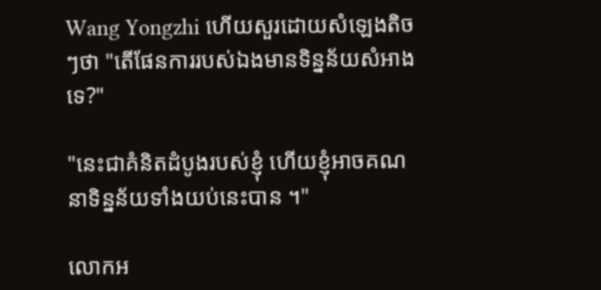Wang Yongzhi ហើយសួរដោយសំឡេងតិចៗថា "តើផែនការរបស់ឯងមានទិន្នន័យសំអាងទេ?"

"នេះជាគំនិតដំបូងរបស់ខ្ញុំ ហើយខ្ញុំអាចគណនាទិន្នន័យទាំងយប់នេះបាន ។"

លោកអ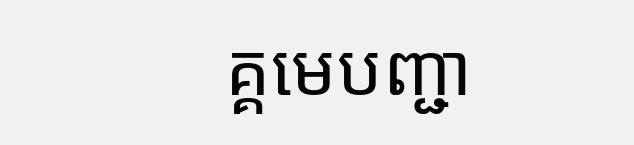គ្គមេបញ្ជា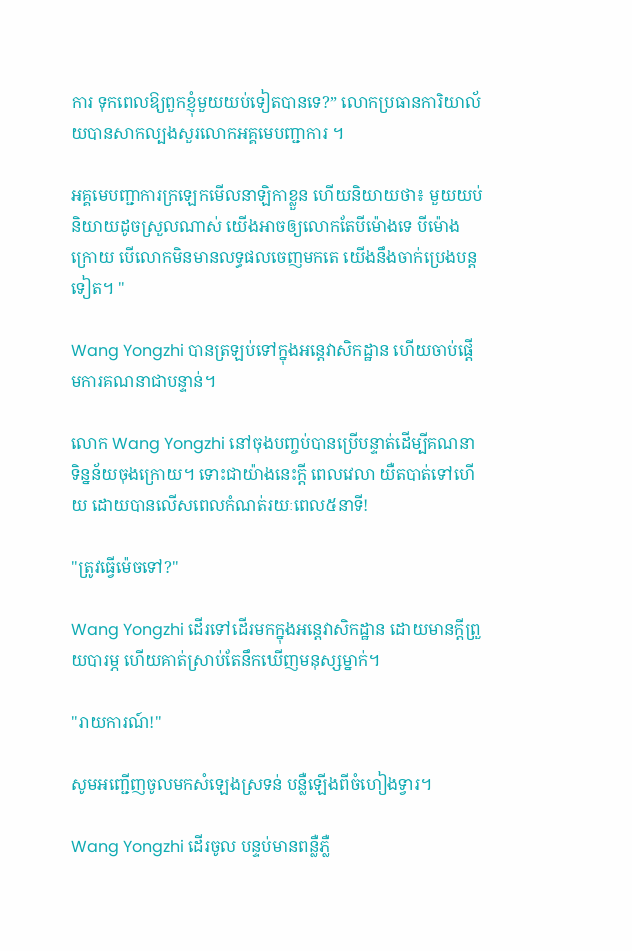ការ ទុកពេលឱ្យពួកខ្ញុំមួយយប់ទៀតបានទេ?” លោកប្រធានការិយាល័យបានសាកល្បងសួរលោកអគ្គមេបញ្ជាការ ។

អគ្គមេបញ្ជាការក្រឡេកមើលនាឡិកាខ្លួន ហើយនិយាយថា៖ មួយយប់ និយាយដូចស្រួលណាស់ យើងអាចឲ្យលោកតែបីម៉ោងទេ បីម៉ោងក្រោយ បើលោកមិនមានលទ្ធផលចេញមកតេ យើងនឹងចាក់ប្រេងបន្តទៀត។ "

Wang Yongzhi បានត្រឡប់ទៅក្នុងអន្តេវាសិកដ្ឋាន ហើយចាប់ផ្តើមការគណនាជាបន្ទាន់។

លោក Wang Yongzhi នៅចុងបញ្ចប់បានប្រើបន្ទាត់ដើម្បីគណនាទិន្នន័យចុងក្រោយ។ ទោះជាយ៉ាងនេះក្តី ពេលវេលា យឺតបាត់ទៅហើយ ដោយបានលើសពេលកំណត់រយៈពេល៥នាទី!

"ត្រូវធ្វើម៉េចទៅ?"

Wang Yongzhi ដើរទៅដើរមកក្នុងអន្តេវាសិកដ្ឋាន ដោយមានក្តីព្រួយបារម្ភ ហើយគាត់ស្រាប់តែនឹកឃើញមនុស្សម្នាក់។

"រាយការណ៍!"

សូមអញ្ជើញចូលមកសំឡេងស្រទន់ បន្លឺឡើងពីចំហៀងទ្វារ។

Wang Yongzhi ដើរចូល បន្ទប់មានពន្លឺភ្លឺ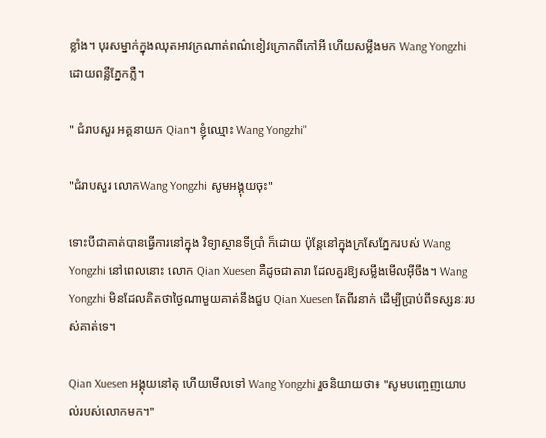ខ្លាំង។ បុរសម្នាក់ក្នុងឈុតអាវក្រណាត់ពណ៌ខៀវក្រោកពីកៅអី ហើយសម្លឹងមក Wang Yongzhi ដោយពន្លឺភ្នែកភ្លឺ។

" ជំរាបសួរ អគ្គនាយក Qian។ ខ្ញុំឈ្មោះ Wang Yongzhi"

"ជំរាបសួរ លោកWang Yongzhi សូមអង្គុយចុះ"

ទោះបីជាគាត់បានធ្វើការនៅក្នុង វិទ្យាស្ថានទីប្រាំ ក៏ដោយ ប៉ុន្តែនៅក្នុងក្រសែភ្នែករបស់ Wang Yongzhi នៅពេលនោះ លោក Qian Xuesen គឺដូចជាតារា ដែលគួរឱ្យសម្លឹងមើលអ៊ីចឹង។ Wang Yongzhi មិនដែលគិតថាថ្ងៃណាមួយគាត់នឹងជួប Qian Xuesen តែពីរនាក់ ដើម្បីប្រាប់ពីទស្សនៈរបស់គាត់ទេ។

Qian Xuesen អង្គុយនៅតុ ហើយមើលទៅ Wang Yongzhi រួចនិយាយថា៖ "សូមបញ្ចេញយោបល់របស់លោកមក។"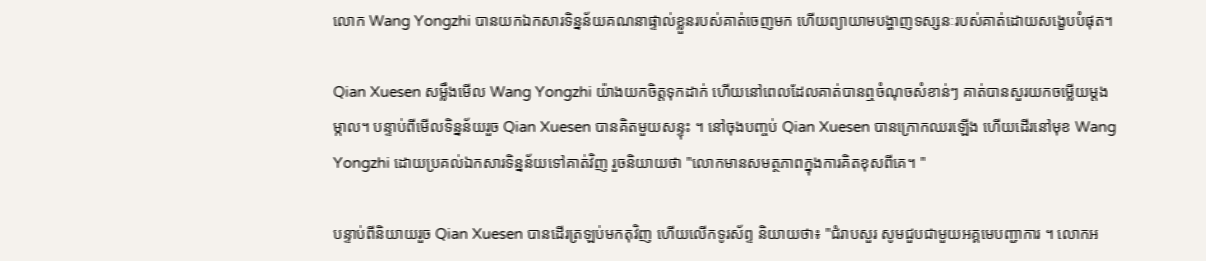លោក Wang Yongzhi បានយកឯកសារទិន្នន័យគណនាផ្ទាល់ខ្លួនរបស់គាត់ចេញមក ហើយព្យាយាមបង្ហាញទស្សនៈរបស់គាត់ដោយសង្ខេបបំផុត។

Qian Xuesen សម្លឹងមើល Wang Yongzhi យ៉ាងយកចិត្តទុកដាក់ ហើយនៅពេលដែលគាត់បានឮចំណុចសំខាន់ៗ គាត់បានសួរយកចម្លើយម្តងម្កាល។ បន្ទាប់ពីមើលទិន្នន័យរួច Qian Xuesen បានគិតមួយសន្ទុះ ។ នៅចុងបញ្ចប់ Qian Xuesen បានក្រោកឈរឡើង ហើយដើរនៅមុខ Wang Yongzhi ដោយប្រគល់ឯកសារទិន្នន័យទៅគាត់វិញ រួចនិយាយថា "លោកមានសមត្ថភាពក្នុងការគិតខុសពីគេ។ "

បន្ទាប់ពីនិយាយរួច Qian Xuesen បានដើរត្រឡប់មកតុវិញ ហើយលើកទូរស័ព្ទ និយាយថា៖ "ជំរាបសួរ សូមជួបជាមួយអគ្គមេបញ្ជាការ ។ លោកអ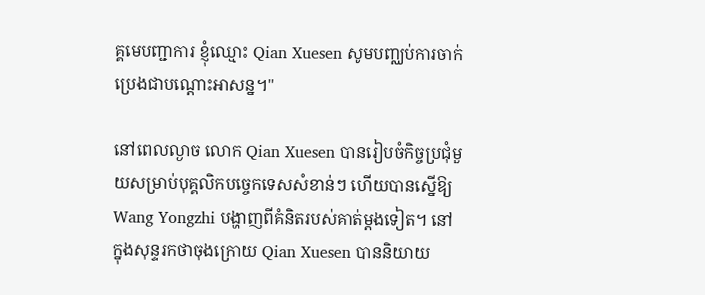គ្គមេបញ្ជាការ ខ្ញុំឈ្មោះ Qian Xuesen សូមបញ្ឈប់ការចាក់ប្រេងជាបណ្តោះអាសន្ន។"

នៅពេលល្ងាច លោក Qian Xuesen បានរៀបចំកិច្ចប្រជុំមួយសម្រាប់បុគ្គលិកបច្ចេកទេសសំខាន់ៗ ហើយបានស្នើឱ្យ Wang Yongzhi បង្ហាញពីគំនិតរបស់គាត់ម្តងទៀត។ នៅក្នុងសុន្ទរកថាចុងក្រោយ Qian Xuesen បាននិយាយ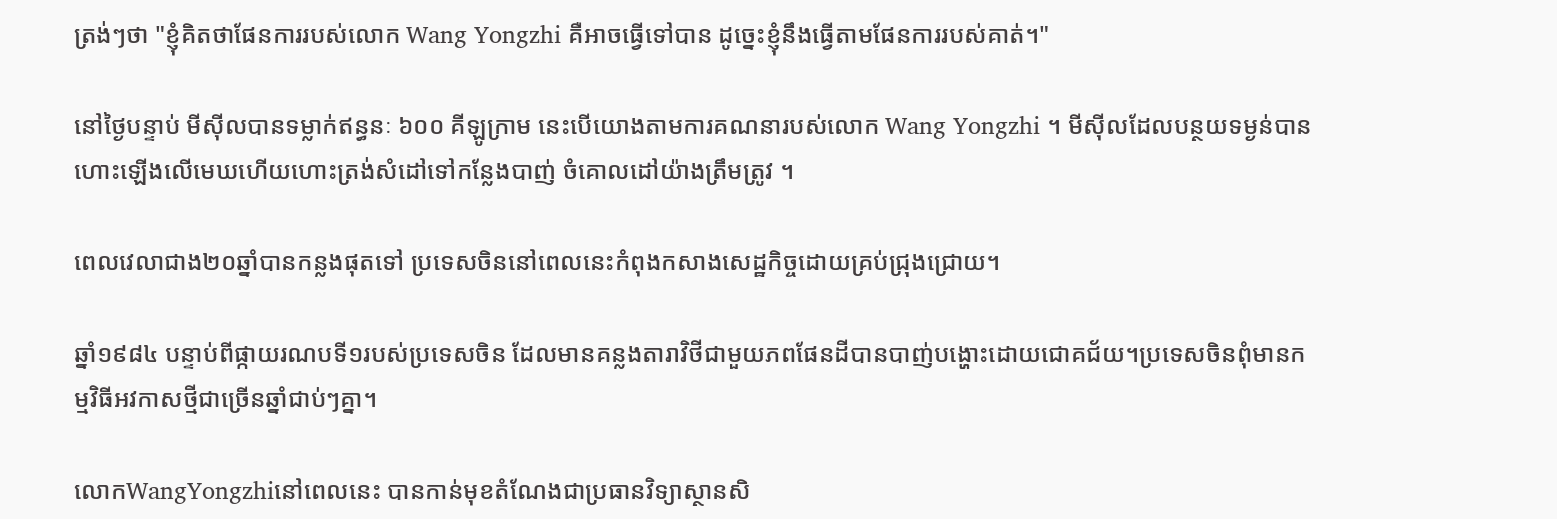ត្រង់ៗថា "ខ្ញុំគិតថាផែនការរបស់លោក Wang Yongzhi គឺអាចធ្វើទៅបាន ដូច្នេះខ្ញុំនឹងធ្វើតាមផែនការរបស់គាត់។"

នៅថ្ងៃបន្ទាប់ មីស៊ីលបានទម្លាក់ឥន្ធនៈ ៦០០ គីឡូក្រាម នេះបើយោងតាមការគណនារបស់លោក Wang Yongzhi ។ មីស៊ីលដែលបន្ថយទម្ងន់បានហោះឡើងលើមេឃហើយហោះត្រង់សំដៅទៅកន្លែងបាញ់ ចំគោលដៅយ៉ាងត្រឹមត្រូវ ។

ពេលវេលាជាង២០ឆ្នាំបានកន្លងផុតទៅ ប្រទេសចិននៅពេលនេះកំពុងកសាងសេដ្ឋកិច្ចដោយគ្រប់ជ្រុងជ្រោយ។

ឆ្នាំ១៩៨៤ បន្ទាប់ពីផ្កាយរណបទី១របស់ប្រទេសចិន ដែលមានគន្លងតារាវិថីជាមួយភពផែនដីបានបាញ់បង្ហោះដោយជោគជ័យ។ប្រទេសចិនពុំមានកម្មវិធីអវកាសថ្មីជាច្រើនឆ្នាំជាប់ៗគ្នា។

លោកWangYongzhiនៅពេលនេះ បានកាន់មុខតំណែងជាប្រធានវិទ្យាស្ថានសិ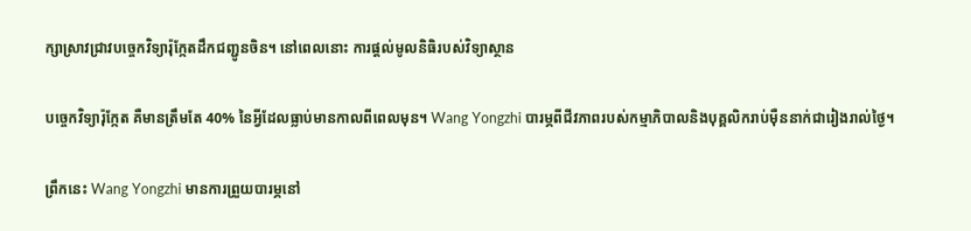ក្សាស្រាវជ្រាវបច្ចេកវិទ្យារ៉ុក្កែតដឹកជញ្ជូនចិន។ នៅពេលនោះ ការផ្តល់មូលនិធិរបស់វិទ្យាស្ថាន

បច្ចេកវិទ្យារ៉ុក្កែត គឺមានត្រឹមតែ 40% នៃអ្វីដែលធ្លាប់មានកាលពីពេលមុន។ Wang Yongzhi បារម្ភពីជីវភាពរបស់កម្មាភិបាលនិងបុគ្គលិករាប់ម៉ឺននាក់ជារៀងរាល់ថ្ងៃ។

ព្រឹកនេះ Wang Yongzhi មានការព្រួយបារម្ភនៅ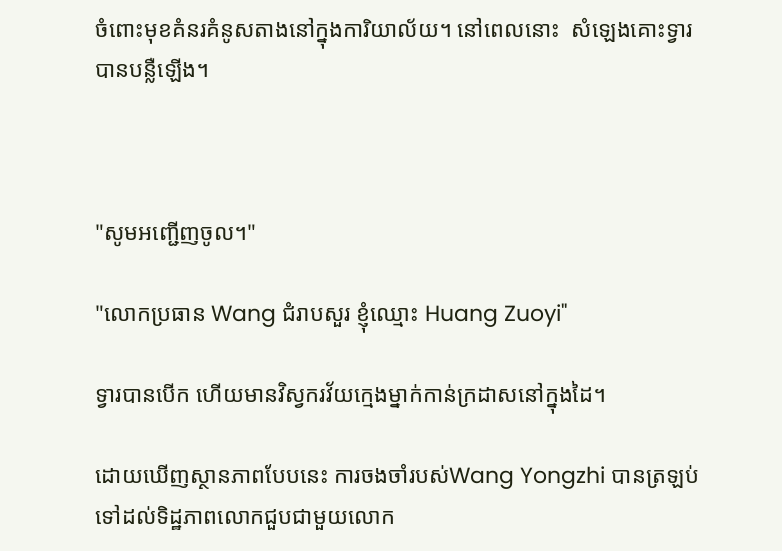ចំពោះមុខគំនរគំនូសតាងនៅក្នុងការិយាល័យ។ នៅពេលនោះ  សំឡេងគោះទ្វារបានបន្លឺឡើង។



"សូមអញ្ជើញចូល។"

"លោកប្រធាន Wang ជំរាបសួរ ខ្ញុំឈ្មោះ Huang Zuoyi"

ទ្វារបានបើក ហើយមានវិស្វករវ័យក្មេងម្នាក់កាន់ក្រដាសនៅក្នុងដៃ។

ដោយឃើញស្ថានភាពបែបនេះ ការចងចាំរបស់Wang Yongzhi បានត្រឡប់ទៅដល់ទិដ្ឋភាពលោកជួបជាមួយលោក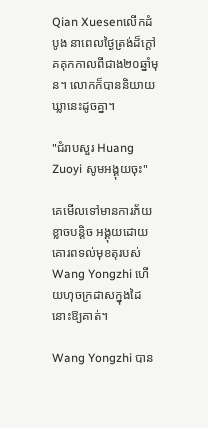Qian Xuesenលើកដំបូង នាពេលថ្ងៃត្រង់ដ៏ក្តៅគគុកកាលពីជាង២០ឆ្នាំមុន។ លោកក៏បាននិយាយឃ្លានេះដូចគ្នា។

"ជំរាបសួរ Huang Zuoyi សូមអង្គុយចុះ"

គេមើលទៅមានការភ័យខ្លាចបន្តិច អង្គុយដោយគោរពទល់មុខតុរបស់Wang Yongzhi ហើយហុចក្រដាសក្នុងដៃនោះឱ្យគាត់។

Wang Yongzhi បាន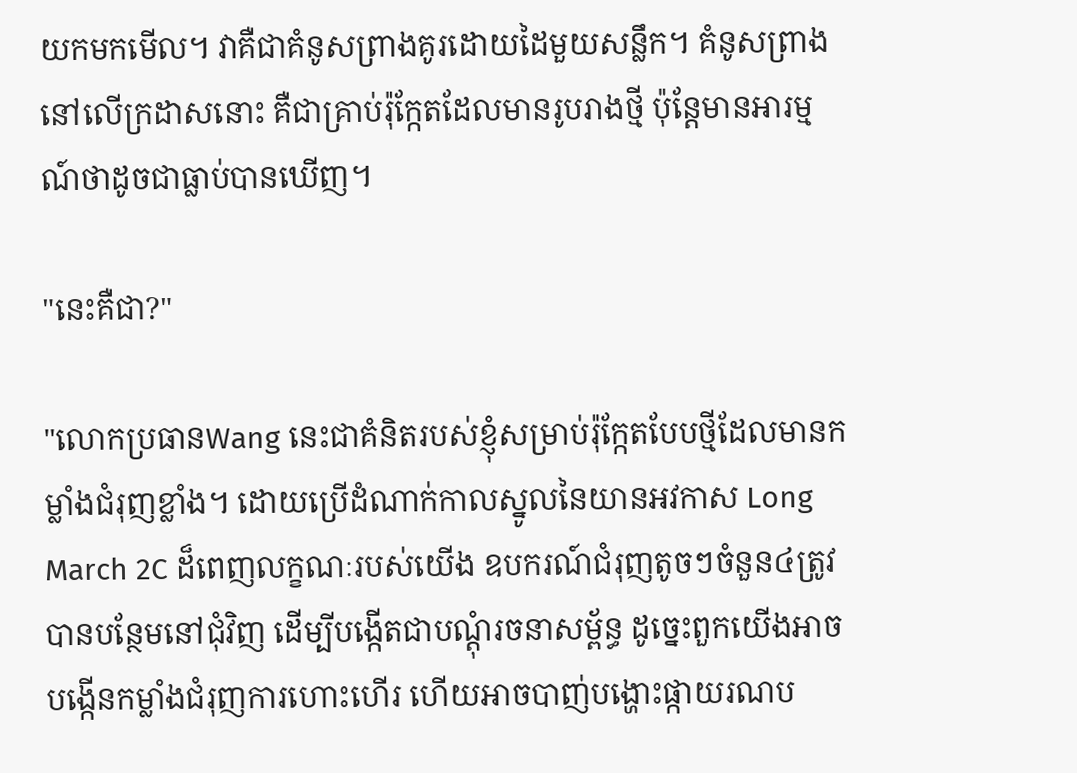យកមកមើល។ វាគឺជាគំនូសព្រាងគូរដោយដៃមួយសន្លឹក។ គំនូសព្រាងនៅលើក្រដាសនោះ គឺជាគ្រាប់រ៉ុក្កែតដែលមានរូបរាងថ្មី ប៉ុន្តែមានអារម្មណ៍ថាដូចជាធ្លាប់បានឃើញ។

"នេះគឺជា?"

"លោកប្រធានWang នេះជាគំនិតរបស់ខ្ញុំសម្រាប់រ៉ុក្កែតបែបថ្មីដែលមានកម្លាំងជំរុញខ្លាំង។ ដោយប្រើដំណាក់កាលស្នូលនៃយានអវកាស Long March 2C ដ៏ពេញលក្ខណៈរបស់យើង ឧបករណ៍ជំរុញតូចៗចំនួន៤ត្រូវបានបន្ថែមនៅជុំវិញ ដើម្បីបង្កើតជាបណ្តុំរចនាសម្ព័ន្ធ ដូច្នេះពួកយើងអាចបង្កើនកម្លាំងជំរុញការហោះហើរ ហើយអាចបាញ់បង្ហោះផ្កាយរណប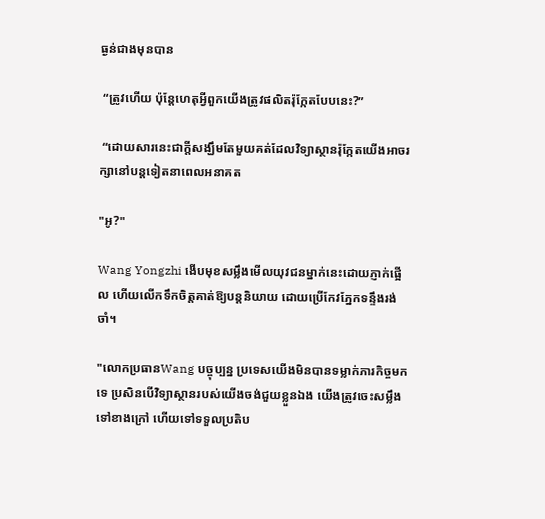ធ្ងន់ជាងមុនបាន

 “ត្រូវហើយ ប៉ុន្តែហេតុអ្វីពួកយើងត្រូវផលិតរ៉ុក្កែតបែបនេះ?”

 “ដោយសារនេះជាក្តីសង្ឃឹមតែមួយគត់ដែលវិទ្យាស្ថានរ៉ុក្កែតយើងអាចរក្សានៅបន្តទៀតនាពេលអនាគត

"អូ?"

Wang Yongzhi ងើបមុខសម្លឹងមើលយុវជនម្នាក់នេះដោយភ្ញាក់ផ្អើល ហើយលើកទឹកចិត្តគាត់ឱ្យបន្តនិយាយ ដោយប្រើកែវភ្នែកទន្ទឹងរង់ចាំ។

"លោកប្រធានWang បច្ចុប្បន្ន ប្រទេសយើងមិនបានទម្លាក់ភារកិច្ចមកទេ ប្រសិនបើវិទ្យាស្ថានរបស់យើងចង់ជួយខ្លួនឯង យើងត្រូវចេះសម្លឹងទៅខាងក្រៅ ហើយទៅទទួលប្រតិប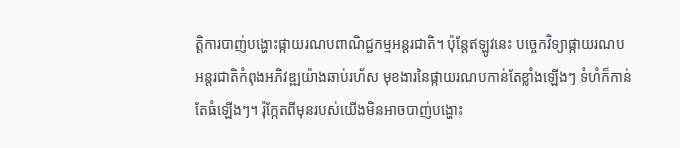ត្តិការបាញ់បង្ហោះផ្កាយរណបពាណិជ្ជកម្មអន្តរជាតិ។ ប៉ុន្តែឥឡូវនេះ បច្ចេកវិទ្យាផ្កាយរណបអន្តរជាតិកំពុងអភិវឌ្ឍយ៉ាងឆាប់រហ័ស មុខងារនៃផ្កាយរណបកាន់តែខ្លាំងឡើងៗ ទំហំក៏កាន់តែធំឡើងៗ។ រ៉ុក្កែតពីមុនរបស់យើងមិនអាចបាញ់បង្ហោះ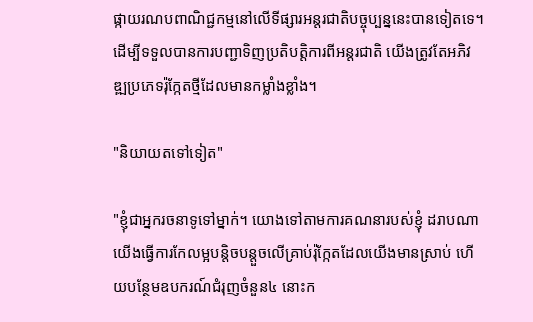ផ្កាយរណបពាណិជ្ជកម្មនៅលើទីផ្សារអន្តរជាតិបច្ចុប្បន្ននេះបានទៀតទេ។ ដើម្បីទទួលបានការបញ្ជាទិញប្រតិបត្តិការពីអន្តរជាតិ យើងត្រូវតែអភិវឌ្ឍប្រភេទរ៉ុក្កែតថ្មីដែលមានកម្លាំងខ្លាំង។

"និយាយតទៅទៀត"

"ខ្ញុំជាអ្នករចនាទូទៅម្នាក់។ យោងទៅតាមការគណនារបស់ខ្ញុំ ដរាបណាយើងធ្វើការកែលម្អបន្តិចបន្តួចលើគ្រាប់រ៉ុក្កែតដែលយើងមានស្រាប់ ហើយបន្ថែមឧបករណ៍ជំរុញចំនួន៤ នោះក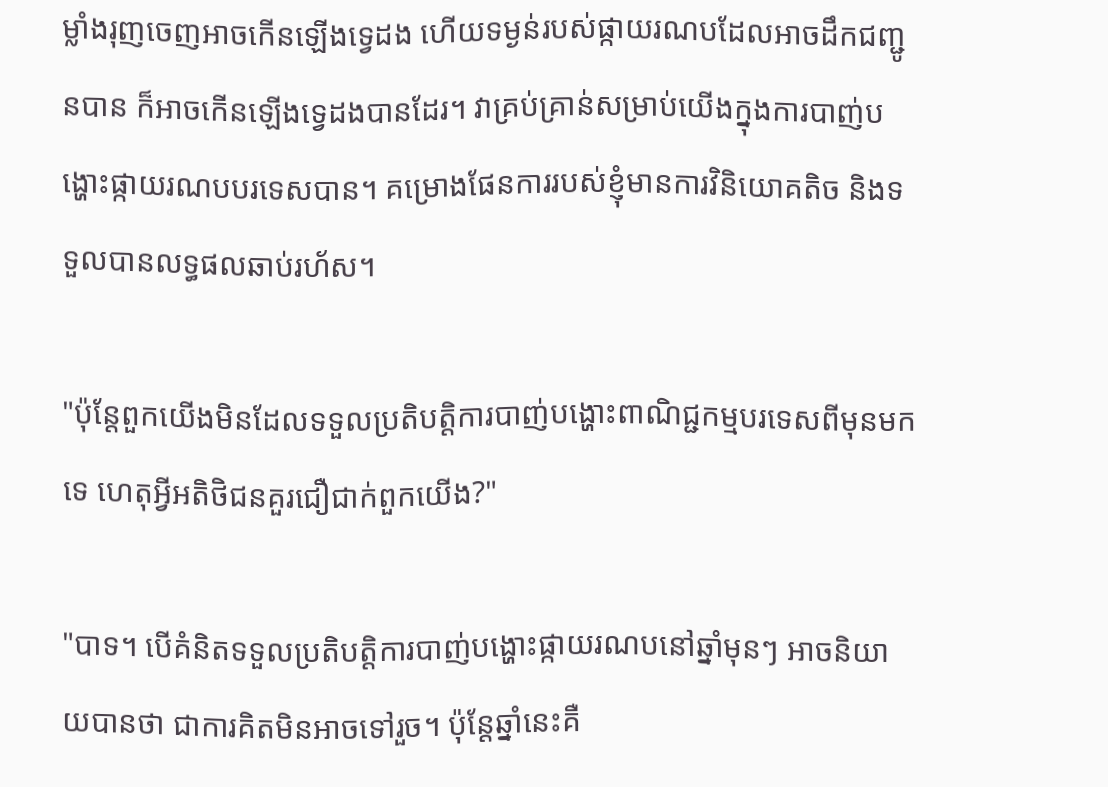ម្លាំងរុញចេញអាចកើនឡើងទ្វេដង ហើយទម្ងន់របស់ផ្កាយរណបដែលអាចដឹកជញ្ជូនបាន ក៏អាចកើនឡើងទ្វេដងបានដែរ។ វាគ្រប់គ្រាន់សម្រាប់យើងក្នុងការបាញ់បង្ហោះផ្កាយរណបបរទេសបាន។ គម្រោងផែនការរបស់ខ្ញុំមានការវិនិយោគតិច និងទទួលបានលទ្ធផលឆាប់រហ័ស។

"ប៉ុន្តែពួកយើងមិនដែលទទួលប្រតិបត្តិការបាញ់បង្ហោះពាណិជ្ជកម្មបរទេសពីមុនមកទេ ហេតុអ្វីអតិថិជនគួរជឿជាក់ពួកយើង?"

"បាទ។ បើគំនិតទទួលប្រតិបត្តិការបាញ់បង្ហោះផ្កាយរណបនៅឆ្នាំមុនៗ អាចនិយាយបានថា ជាការគិតមិនអាចទៅរួច។ ប៉ុន្តែឆ្នាំនេះគឺ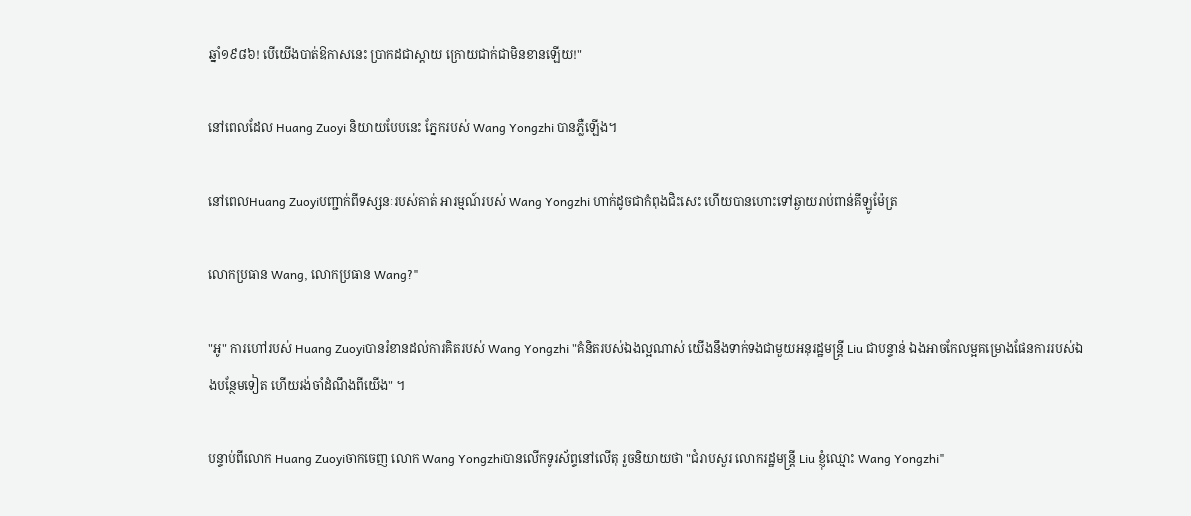ឆ្នាំ១៩៨៦! បើយើងបាត់ឱកាសនេះ ប្រាកដជាស្ដាយ ក្រោយជាក់ជាមិនខានឡើយ!"

នៅពេលដែល Huang Zuoyi និយាយបែបនេះ ភ្នែករបស់ Wang Yongzhi បានភ្លឺឡើង។

នៅពេលHuang Zuoyiបញ្ជាក់ពីទស្សនៈរបស់គាត់ អារម្មណ៍របស់ Wang Yongzhi ហាក់ដូចជាកំពុងជិះសេះ ហើយបានហោះទៅឆ្ងាយរាប់ពាន់គីឡូម៉ែត្រ

លោកប្រធាន Wang, លោកប្រធាន Wang?"

"អូ" ការហៅរបស់ Huang Zuoyiបានរំខានដល់ការគិតរបស់ Wang Yongzhi "គំនិតរបស់ឯងល្អណាស់ យើងនឹងទាក់ទងជាមួយអនុរដ្ឋមន្ត្រី Liu ជាបន្ទាន់ ឯងអាចកែលម្អគម្រោងផែនការរបស់ឯងបន្ថែមទៀត ហើយរង់ចាំដំណឹងពីយើង" ។

បន្ទាប់ពីលោក Huang Zuoyiចាកចេញ លោក Wang Yongzhiបានលើកទូរស័ព្ទនៅលើតុ រួចនិយាយថា "ជំរាបសួរ លោករដ្ឋមន្ត្រី Liu ខ្ញុំឈ្មោះ Wang Yongzhi"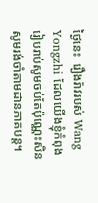ថ្ងៃនេះ  រឿងរ៉ាវរបស់ Wang Yongzhi ដែលយើងខ្ញុំកំពុងរៀបរាប់សូមចប់តែប៉ុណ្ណេះសិន សូមរង់ចាំតាមដានភាគបន្ត។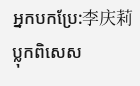អ្នកបកប្រែ:李庆莉
ប្លុកពិសេស